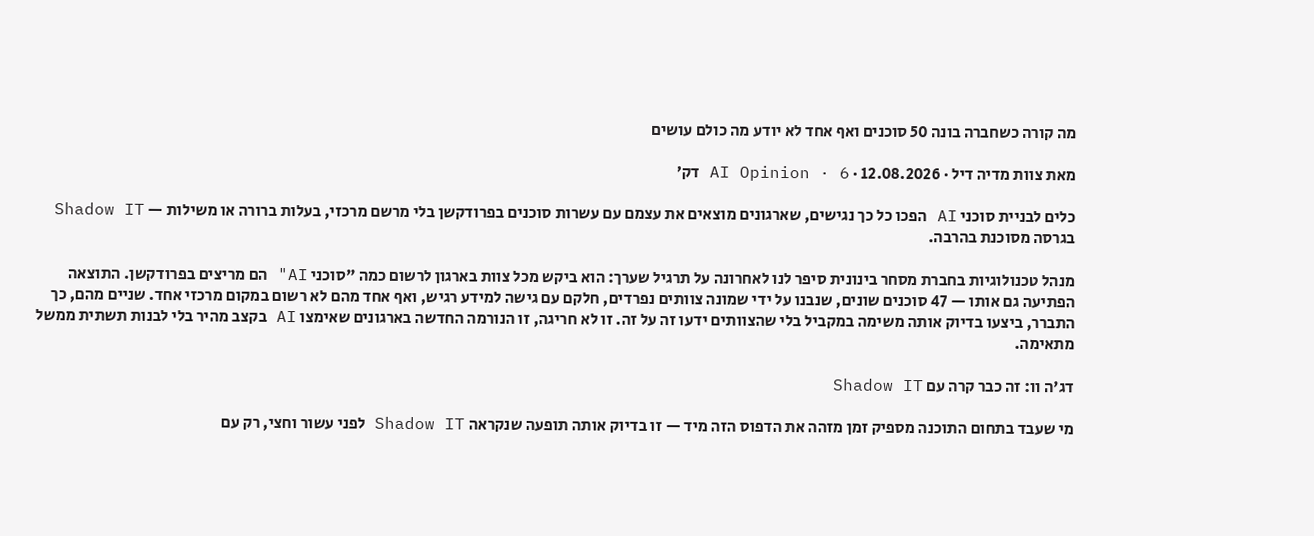מה קורה כשחברה בונה 50 סוכנים ואף אחד לא יודע מה כולם עושים

מאת צוות מדיה דיל · 12.08.2026 · AI Opinion · 6 דק׳

כלים לבניית סוכני AI הפכו כל כך נגישים, שארגונים מוצאים את עצמם עם עשרות סוכנים בפרודקשן בלי מרשם מרכזי, בעלות ברורה או משילות — Shadow IT בגרסה מסוכנת בהרבה.

מנהל טכנולוגיות בחברת מסחר בינונית סיפר לנו לאחרונה על תרגיל שערך: הוא ביקש מכל צוות בארגון לרשום כמה "סוכני AI" הם מריצים בפרודקשן. התוצאה הפתיעה גם אותו — 47 סוכנים שונים, שנבנו על ידי שמונה צוותים נפרדים, חלקם עם גישה למידע רגיש, ואף אחד מהם לא רשום במקום מרכזי אחד. שניים מהם, כך התברר, ביצעו בדיוק אותה משימה במקביל בלי שהצוותים ידעו זה על זה. זו לא חריגה, זו הנורמה החדשה בארגונים שאימצו AI בקצב מהיר בלי לבנות תשתית ממשל מתאימה.

דג'ה וו: זה כבר קרה עם Shadow IT

מי שעבד בתחום התוכנה מספיק זמן מזהה את הדפוס הזה מיד — זו בדיוק אותה תופעה שנקראה Shadow IT לפני עשור וחצי, רק עם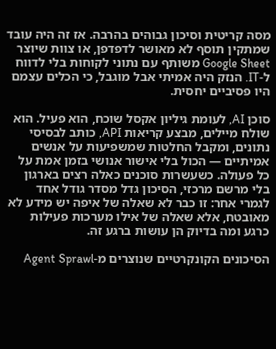מסה קריטית וסיכון גבוהים בהרבה. אז זה היה עובד שמתקין תוסף לא מאושר לדפדפן, או צוות שיוצר Google Sheet משותף עם נתוני לקוחות בלי לדווח ל-IT. הנזק היה אמיתי אבל מוגבל, כי הכלים עצמם היו פסיביים יחסית.

סוכן AI, לעומת גיליון אקסל שוכח, הוא פעיל. הוא שולח מיילים, מבצע קריאות API, כותב לבסיסי נתונים, ומקבל החלטות שמשפיעות על אנשים אמיתיים — הכול בלי אישור אנושי בזמן אמת על כל פעולה. כשעשרות סוכנים כאלה רצים בארגון בלי מרשם מרכזי, הסיכון גדל מסדר גודל אחד לגמרי אחר: זו כבר לא שאלה של איפה יש מידע לא מאובטח, אלא שאלה של אילו מערכות פעילות כרגע ומה בדיוק הן עושות ברגע זה.

הסיכונים הקונקרטיים שנוצרים מ-Agent Sprawl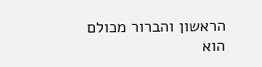הראשון והברור מכולם הוא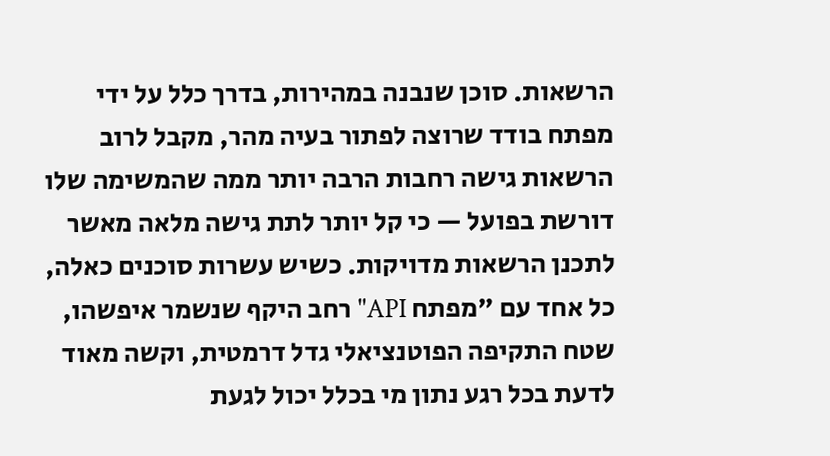הרשאות. סוכן שנבנה במהירות, בדרך כלל על ידי מפתח בודד שרוצה לפתור בעיה מהר, מקבל לרוב הרשאות גישה רחבות הרבה יותר ממה שהמשימה שלו דורשת בפועל — כי קל יותר לתת גישה מלאה מאשר לתכנן הרשאות מדויקות. כשיש עשרות סוכנים כאלה, כל אחד עם "מפתח API" רחב היקף שנשמר איפשהו, שטח התקיפה הפוטנציאלי גדל דרמטית, וקשה מאוד לדעת בכל רגע נתון מי בכלל יכול לגעת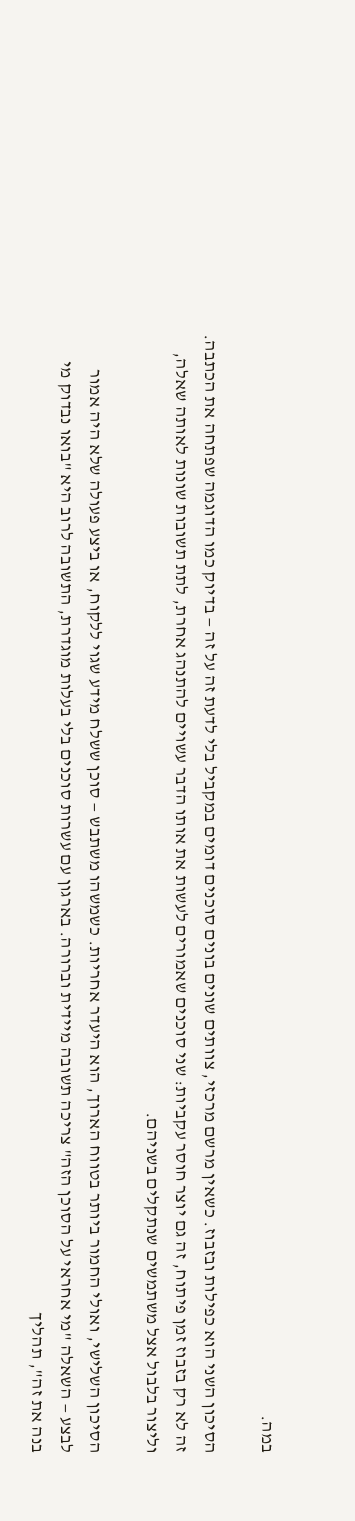במה.

הסיכון השני הוא כפילות ובזבוז. כשאין מרשם מרכזי, צוותים שונים בונים סוכנים דומים במקביל בלי לדעת זה על זה — בדיוק כמו הדוגמה שפתחה את הכתבה. זה לא רק בזבוז זמן פיתוח, זה גם יוצר חוסר עקביות: שני סוכנים שאמורים לעשות את אותו הדבר עשויים להתנהג אחרת, לתת תשובות שונות לאותה שאלה, וליצור בלבול אצל משתמשים שנתקלים בשניהם.

הסיכון השלישי, ואולי החמור ביותר בטווח הארוך, הוא היעדר אחריות. כשמשהו משתבש — סוכן ששלח מידע שגוי ללקוח, או ביצע פעולה שלא היה אמור לבצע — השאלה "מי אחראי על הסוכן הזה" צריכה תשובה מיידית וברורה. בארגון עם עשרות סוכנים בלי בעלות מוגדרת, התשובה לרוב היא "בואו נבדוק מי בנה את זה", תהליך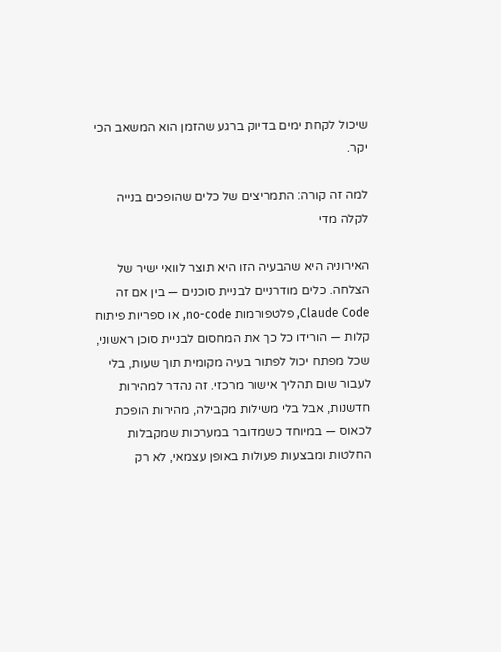שיכול לקחת ימים בדיוק ברגע שהזמן הוא המשאב הכי יקר.

למה זה קורה: התמריצים של כלים שהופכים בנייה לקלה מדי

האירוניה היא שהבעיה הזו היא תוצר לוואי ישיר של הצלחה. כלים מודרניים לבניית סוכנים — בין אם זה Claude Code, פלטפורמות no-code, או ספריות פיתוח קלות — הורידו כל כך את המחסום לבניית סוכן ראשוני, שכל מפתח יכול לפתור בעיה מקומית תוך שעות, בלי לעבור שום תהליך אישור מרכזי. זה נהדר למהירות חדשנות, אבל בלי משילות מקבילה, מהירות הופכת לכאוס — במיוחד כשמדובר במערכות שמקבלות החלטות ומבצעות פעולות באופן עצמאי, לא רק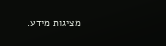מציגות מידע.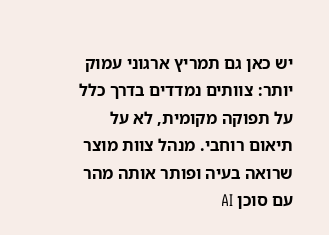יש כאן גם תמריץ ארגוני עמוק יותר: צוותים נמדדים בדרך כלל על תפוקה מקומית, לא על תיאום רוחבי. מנהל צוות מוצר שרואה בעיה ופותר אותה מהר עם סוכן AI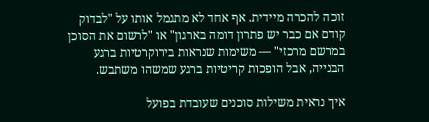זוכה להכרה מיידית. אף אחד לא מתגמל אותו על "לבדוק קודם אם כבר יש פתרון דומה בארגון" או "לרשום את הסוכן במרשם מרכזי" — משימות שנראות בירוקרטיות ברגע הבנייה, אבל הופכות קריטיות ברגע שמשהו משתבש.

איך נראית משילות סוכנים שעובדת בפועל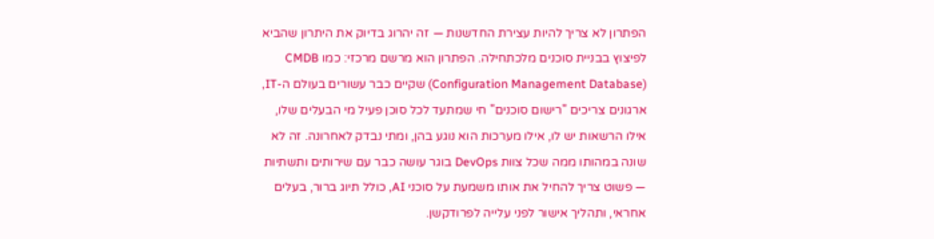הפתרון לא צריך להיות עצירת החדשנות — זה יהרוג בדיוק את היתרון שהביא לפיצוץ בבניית סוכנים מלכתחילה. הפתרון הוא מרשם מרכזי: כמו CMDB (Configuration Management Database) שקיים כבר עשורים בעולם ה-IT, ארגונים צריכים "רישום סוכנים" חי שמתעד לכל סוכן פעיל מי הבעלים שלו, אילו הרשאות יש לו, אילו מערכות הוא נוגע בהן, ומתי נבדק לאחרונה. זה לא שונה במהותו ממה שכל צוות DevOps בוגר עושה כבר עם שירותים ותשתיות — פשוט צריך להחיל את אותו משמעת על סוכני AI, כולל תיוג ברור, בעלים אחראי, ותהליך אישור לפני עלייה לפרודקשן.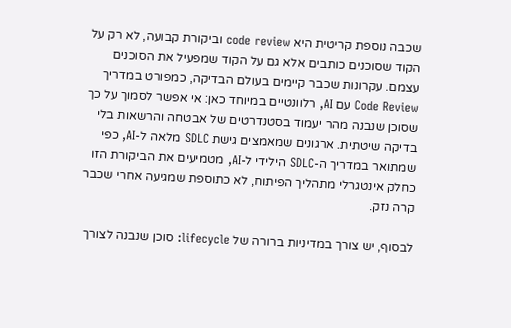שכבה נוספת קריטית היא code review וביקורת קבועה, לא רק על הקוד שסוכנים כותבים אלא גם על הקוד שמפעיל את הסוכנים עצמם. עקרונות שכבר קיימים בעולם הבדיקה, כמפורט במדריך Code Review עם AI, רלוונטיים במיוחד כאן: אי אפשר לסמוך על כך שסוכן שנבנה מהר יעמוד בסטנדרטים של אבטחה והרשאות בלי בדיקה שיטתית. ארגונים שמאמצים גישת SDLC מלאה ל-AI, כפי שמתואר במדריך ה-SDLC הילידי ל-AI, מטמיעים את הביקורת הזו כחלק אינטגרלי מתהליך הפיתוח, לא כתוספת שמגיעה אחרי שכבר קרה נזק.

לבסוף, יש צורך במדיניות ברורה של lifecycle: סוכן שנבנה לצורך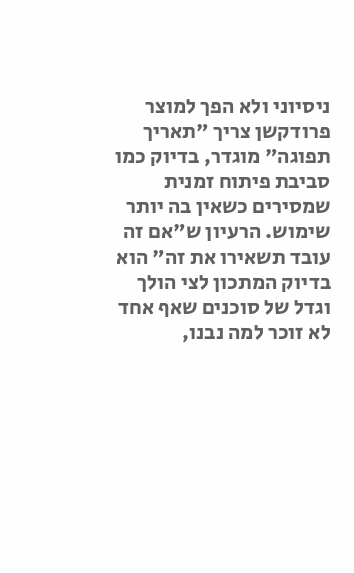ניסיוני ולא הפך למוצר פרודקשן צריך "תאריך תפוגה" מוגדר, בדיוק כמו סביבת פיתוח זמנית שמסירים כשאין בה יותר שימוש. הרעיון ש"אם זה עובד תשאירו את זה" הוא בדיוק המתכון לצי הולך וגדל של סוכנים שאף אחד לא זוכר למה נבנו,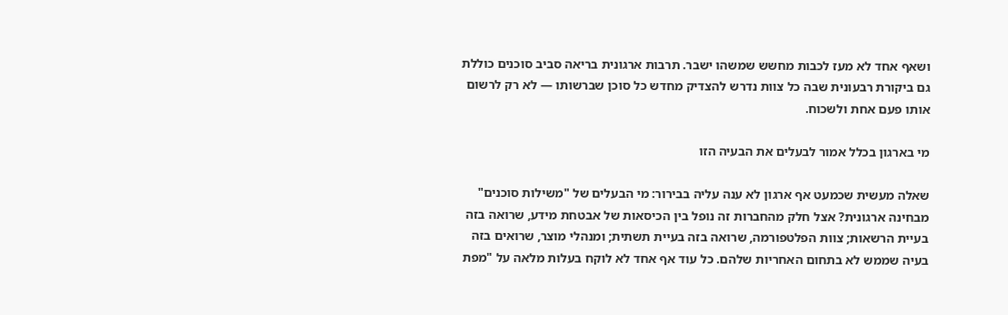ושאף אחד לא מעז לכבות מחשש שמשהו ישבר. תרבות ארגונית בריאה סביב סוכנים כוללת גם ביקורת רבעונית שבה כל צוות נדרש להצדיק מחדש כל סוכן שברשותו — לא רק לרשום אותו פעם אחת ולשכוח.

מי בארגון בכלל אמור לבעלים את הבעיה הזו

שאלה מעשית שכמעט אף ארגון לא ענה עליה בבירור: מי הבעלים של "משילות סוכנים" מבחינה ארגונית? אצל חלק מהחברות זה נופל בין הכיסאות של אבטחת מידע, שרואה בזה בעיית הרשאות; צוות הפלטפורמה, שרואה בזה בעיית תשתית; ומנהלי מוצר, שרואים בזה בעיה שממש לא בתחום האחריות שלהם. כל עוד אף אחד לא לוקח בעלות מלאה על "מפת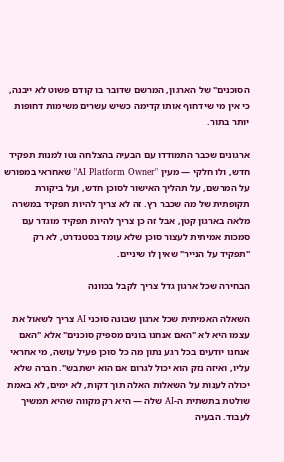הסוכנים" של הארגון, המרשם שדובר בו קודם פשוט לא ייבנה, כי אין מי שידחוף אותו קדימה כשיש עשרים משימות דחופות יותר בתור.

ארגונים שכבר התמודדו עם הבעיה בהצלחה נטו למנות תפקיד חדש, ולו חלקי — מעין "AI Platform Owner" שאחראי במפורש על המרשם, על תהליך האישור לסוכן חדש, ועל ביקורת תקופתית של מה שכבר רץ. זה לא צריך להיות תפקיד במשרה מלאה בארגון קטן, אבל זה כן צריך להיות תפקיד מוגדר עם סמכות אמיתית לעצור סוכן שלא עומד בסטנדרט, לא רק "תפקיד על הנייר" שאין לו שיניים.

הבחירה שכל ארגון גדל צריך לקבל בכוונה

השאלה האמיתית שכל ארגון שבונה סוכני AI צריך לשאול את עצמו היא לא "האם אנחנו בונים מספיק סוכנים" אלא "האם אנחנו יודעים בכל רגע נתון מה כל סוכן פעיל עושה, מי אחראי עליו, ואיזה נזק הוא יכול לגרום אם הוא ישתבש". חברה שלא יכולה לענות על השאלות האלה תוך דקות, לא ימים, לא באמת שולטת בתשתית ה-AI שלה — היא רק מקווה שהיא תמשיך לעבוד. הבעיה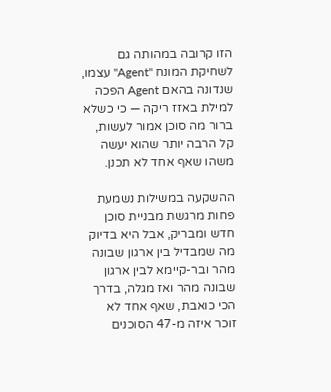הזו קרובה במהותה גם לשחיקת המונח "Agent" עצמו, שנדונה בהאם Agent הפכה למילת באזז ריקה — כי כשלא ברור מה סוכן אמור לעשות, קל הרבה יותר שהוא יעשה משהו שאף אחד לא תכנן.

ההשקעה במשילות נשמעת פחות מרגשת מבניית סוכן חדש ומבריק, אבל היא בדיוק מה שמבדיל בין ארגון שבונה מהר ובר-קיימא לבין ארגון שבונה מהר ואז מגלה, בדרך הכי כואבת, שאף אחד לא זוכר איזה מ-47 הסוכנים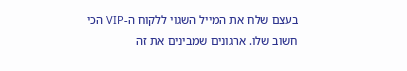בעצם שלח את המייל השגוי ללקוח ה-VIP הכי חשוב שלו. ארגונים שמבינים את זה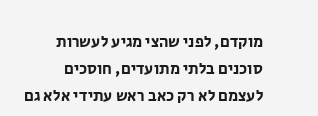מוקדם, לפני שהצי מגיע לעשרות סוכנים בלתי מתועדים, חוסכים לעצמם לא רק כאב ראש עתידי אלא גם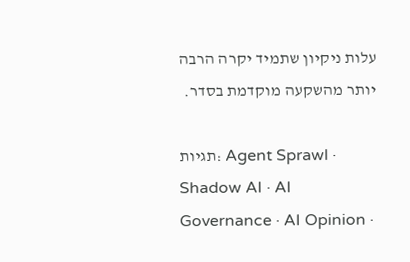עלות ניקיון שתמיד יקרה הרבה יותר מהשקעה מוקדמת בסדר.

תגיות: Agent Sprawl · Shadow AI · AI Governance · AI Opinion ·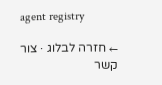agent registry

← חזרה לבלוג · צור קשר